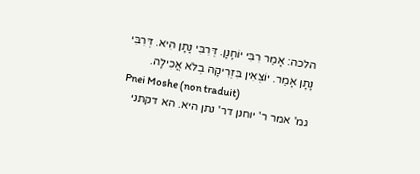הלכה: אָמַר רִבִּי יוֹחָנָן. דְּרִבִּי נָתָן הִיא. דְּרִבִּי נָתָן אָמַר. יוֹצְאִין בִּזְרִיקָה בְלֹא אֲכִילָה.
Pnei Moshe (non traduit)
גמ' אמר ר' יוחנן דר' נתן היא. הא דקתני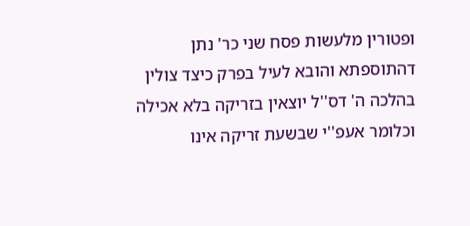ופטורין מלעשות פסח שני כר' נתן דהתוספתא והובא לעיל בפרק כיצד צולין בהלכה ה' דס''ל יוצאין בזריקה בלא אכילה וכלומר אעפ''י שבשעת זריקה אינו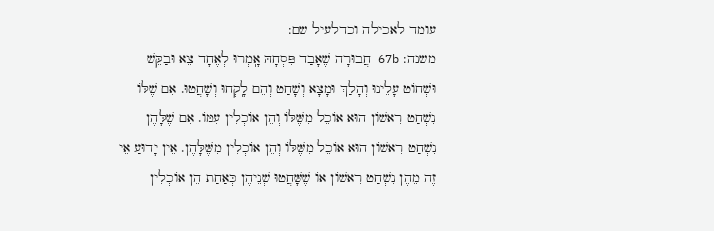עומד לאכילה וכדלעיל שם:
משנה: 67b חֲבוּרָה שֶׁאָבַד פִּסְחָהּ אָֽמְרוּ לְאֶחָד צֵא וּבַקֵּשׁ וּשְׁחוֹט עָלֵינוּ וְהָלַךְ וּמָצָא וְשָׁחַט וְהֵם לָֽקְחוּ וְשָׁחֲטוּ. אִם שֶׁלּוֹ נִשְׁחַט רִאשׁוֹן הוּא אוֹכֵל מִשֶּׁלּוֹ וְהֵן אוֹכְלִין עִמּוֹ. אִם שֶׁלָּהֶן נִשְׁחַט רִאשׁוֹן הוּא אוֹכֵל מִשֶּׁלּוֹ וְהֵן אוֹכְלִין מִשֶּׁלָּהֶן. אֵין יָדוּעַ אֵי זֶה מֵהֶן נִשְׁחַט רִאשׁוֹן אוֹ שֶׁשָּׁחֲטוּ שְׁנֵיהֶן כְּאַחַת הֵן אוֹכְלִין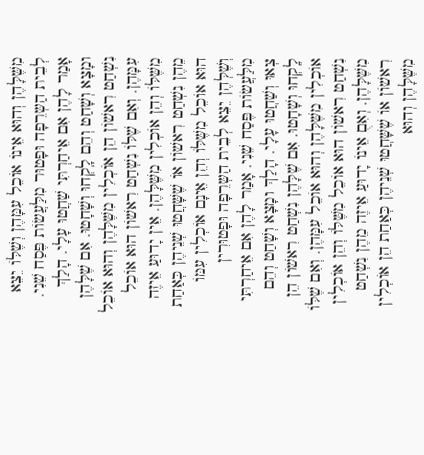מִשֶּׁלָּהֶן וְהוּא אֵינוֹ אוֹכֵל עִמָּהֶן וְשֶׁלּוֹ יֵצֵא לְבֵית הַשְּרֵפָה וּפָטוּר מִלַּעֲשׂוֹת פֶּסַח שֵׁנִי. אָמַר לָהֶן אִם אֵיחַרְתִּי שַׁחֲטוּ עָלָי. הָלַךְ ומָצָא וְשָׁחַט וְהֵם לָֽקְחוּ וְשָׁחָטוּ. אִם שֶׁלָּהֶן נִשְׁחַט רִאשׁוֹן הֵן אוֹכְלִין מִשֶּׁלָּהֶן וְהוּא אוֹכֵל עִמָּהֶן. וְאִם שֶׁלּוֹ נִשְׁחַט רִאשׁוֹן הוּא אוֹכֵל מִשֶּׁלּוֹ וְהֵן אוֹכְלִין מִשֶּׁלָּהֶן. אֵין יָדוּעַ אֵיזֶה מֵהֶן נִשְׁחַט רִאשׁוֹן אוֹ שֶׁשָּׁחֲטוּ שְׁנֵיהֶן כְּאַחַת הוּא אוֹכֵל מִשֶּׁלּוֹ וְהֵן אֵינָם אוֹכְלִין עִמּוֹ וְשֶׁלְּהֶן יֵצֵא לְבֵית הַשְּרֵפָה וּפָטוּרִין מִלַּעֲשׂוֹת פֶּסַח שֵׁנִי. אָמַר לָהֶן אִם אֵיחַרְתִּי צְאוּ וְשַׁחֲטוּ עָלָי. הָלַךְ ומָצָא וְשָׁחַט וְהֵם לָֽקְחוּ וְשָׁחָטוּ. אִם שֶׁלָּהֶן נִשְׁחַט רִאשׁוֹן הֵן אוֹכְלִין מִשֶּׁלָּהֶן וְהוּא אוֹכֵל עִמָּהֶן. וְאִם שֶׁלּוֹ נִשְׁחַט רִאשׁוֹן הוּא אוֹכֵל מִשֶּׁלּוֹ וְהֵן אוֹכְלִין מִשֶּׁלָּהֶן. וְאִםֻ אֵינוֹ יָדוּעַ אֵיזֶה מֵהֶן נִשְׁחַט רִאשׁוֹן אוֹ שֶׁשָּׁחֲטוּ שְׁנֵיהֶן כְּאַחַת הֵן אוֹכְלִין מִשֶּׁלָּהֶן וְהוּא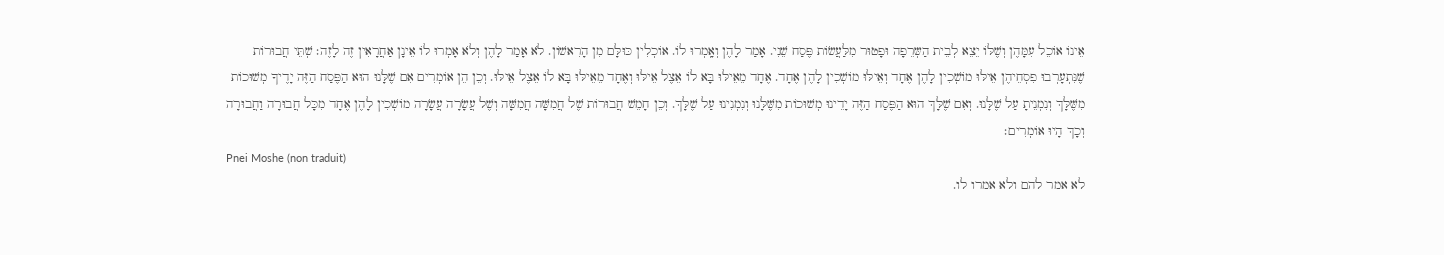אֵינוֹ אוֹכֵל עִמָּהֶן וְשֶׁלּוֹ יֵצֵא לְבֵית הַשְּרֵפָה וּפָטוּר מִלַּעֲשׂוֹת פֶּסַח שֵׁנִי. אָמַר לָהֶן וְאָֽמְרוּ לוֹ. אוֹכְלִין כּוּלָּם מִן הָרִאשׁוֹן. לֹא אָמַר לָהֶן וְלֹא אָמְרוּ לוֹ אֵינָן אַחֲרָאִין זֶה לָזֶה׃ שְׁתֵּי חֲבוּרוֹת שֶׁנִּתְעָרְבוּ פִסְחֵיהֶן אֵילּוּ מוֹשְׁכִין לָהֶן אֶחָד וְאֵילּוּ מוֹשְׁכִין לָהֶן אֶחָד. אֶחָד מֵאֵילּוּ בָּא לוֹ אֵצֶל אֵילּוּ וְאֶחָד מֵאֵילּוּ בָּא לוֹ אֵצֶל אֵילּוּ. וְכֵן הֵן אוֹמְרִים אִם שֶׁלָּנוּ הוּא הַפֶּסַח הַזֶּה יָדֶיךָ מְשׁוּכוֹת מִשֶּׁלָּךְ וְנִמְנֵיתָ עַל שֶׁלָּנוּ. וְאִם שֶׁלָּךְ הוּא הַפֶּסַח הַזֶּה יָדֵינוּ מְשׁוּכוֹת מִשֶּׁלָּנוּ וְנִמְנִינוּ עַל שֶׁלָּךְ. וְכֵן חָמֵשׁ חֲבוּרוֹת שֶׁל חֲמִשָּׁה חֲמִשָּׁה וְשֶׁל עֲשָׂרָה עֲשָׂרָה מוֹשְׁכִין לָהֶן אֶחָד מִכָּל חֲבוּרָה וַחֲבוּרָה וְכָךְ הָיוּ אוֹמְרִים׃
Pnei Moshe (non traduit)
לא אמר להם ולא אמרו לו.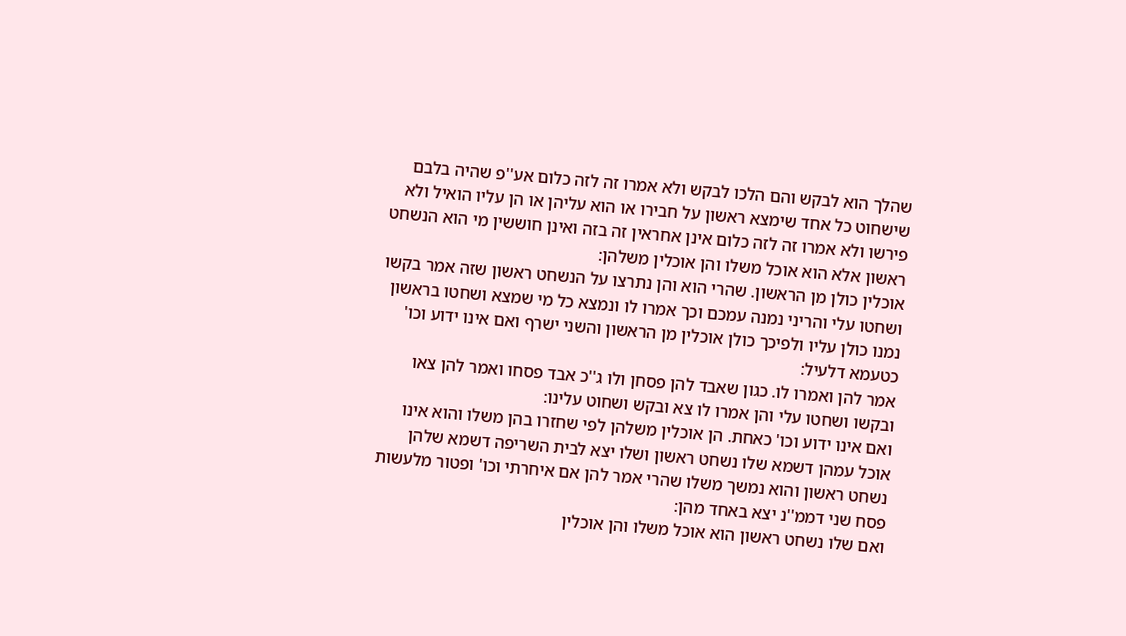שהלך הוא לבקש והם הלכו לבקש ולא אמרו זה לזה כלום אע''פ שהיה בלבם שישחוט כל אחד שימצא ראשון על חבירו או הוא עליהן או הן עליו הואיל ולא פירשו ולא אמרו זה לזה כלום אינן אחראין זה בזה ואינן חוששין מי הוא הנשחט ראשון אלא הוא אוכל משלו והן אוכלין משלהן:
אוכלין כולן מן הראשון. שהרי הוא והן נתרצו על הנשחט ראשון שזה אמר בקשו ושחטו עלי והריני נמנה עמכם וכך אמרו לו ונמצא כל מי שמצא ושחטו בראשון נמנו כולן עליו ולפיכך כולן אוכלין מן הראשון והשני ישרף ואם אינו ידוע וכו' כטעמא דלעיל:
אמר להן ואמרו לו. כגון שאבד להן פסחן ולו ג''כ אבד פסחו ואמר להן צאו ובקשו ושחטו עלי והן אמרו לו צא ובקש ושחוט עלינו:
ואם אינו ידוע וכו' כאחת. הן אוכלין משלהן לפי שחזרו בהן משלו והוא אינו אוכל עמהן דשמא שלו נשחט ראשון ושלו יצא לבית השריפה דשמא שלהן נשחט ראשון והוא נמשך משלו שהרי אמר להן אם איחרתי וכו' ופטור מלעשות פסח שני דממ''נ יצא באחד מהן:
ואם שלו נשחט ראשון הוא אוכל משלו והן אוכלין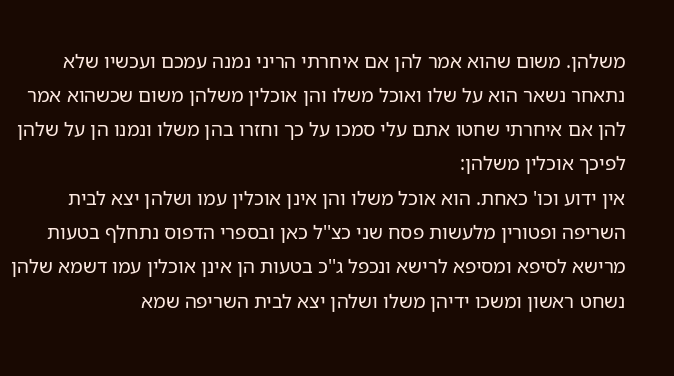משלהן. משום שהוא אמר להן אם איחרתי הריני נמנה עמכם ועכשיו שלא נתאחר נשאר הוא על שלו ואוכל משלו והן אוכלין משלהן משום שכשהוא אמר להן אם איחרתי שחטו אתם עלי סמכו על כך וחזרו בהן משלו ונמנו הן על שלהן לפיכך אוכלין משלהן:
אין ידוע וכו' כאחת. הוא אוכל משלו והן אינן אוכלין עמו ושלהן יצא לבית השריפה ופטורין מלעשות פסח שני כצ''ל כאן ובספרי הדפוס נתחלף בטעות מרישא לסיפא ומסיפא לרישא ונכפל ג''כ בטעות הן אינן אוכלין עמו דשמא שלהן נשחט ראשון ומשכו ידיהן משלו ושלהן יצא לבית השריפה שמא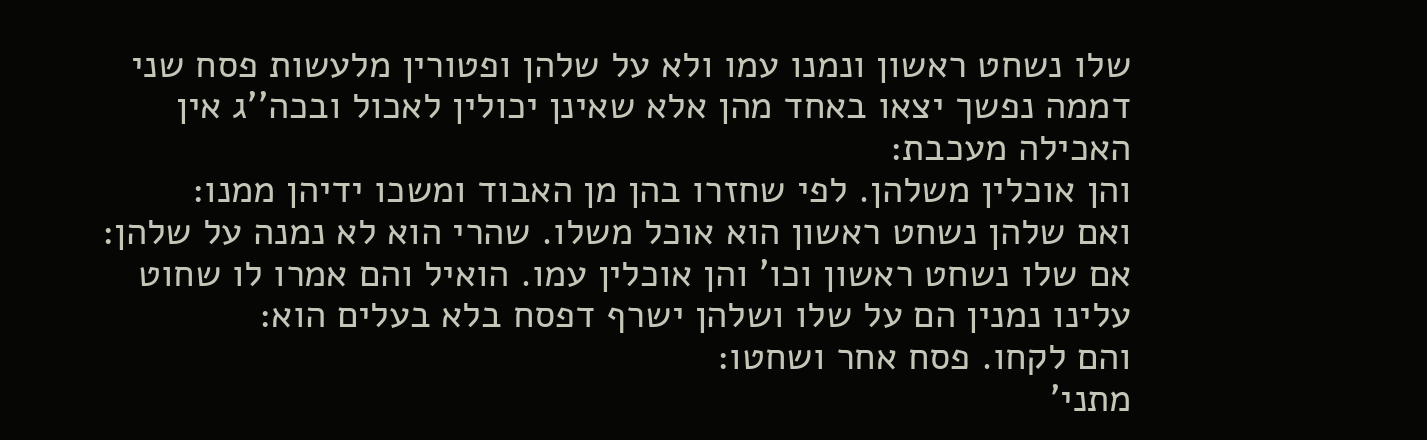שלו נשחט ראשון ונמנו עמו ולא על שלהן ופטורין מלעשות פסח שני דממה נפשך יצאו באחד מהן אלא שאינן יכולין לאכול ובכה''ג אין האכילה מעכבת:
והן אוכלין משלהן. לפי שחזרו בהן מן האבוד ומשכו ידיהן ממנו:
ואם שלהן נשחט ראשון הוא אוכל משלו. שהרי הוא לא נמנה על שלהן:
אם שלו נשחט ראשון וכו' והן אוכלין עמו. הואיל והם אמרו לו שחוט עלינו נמנין הם על שלו ושלהן ישרף דפסח בלא בעלים הוא:
והם לקחו. פסח אחר ושחטו:
מתני'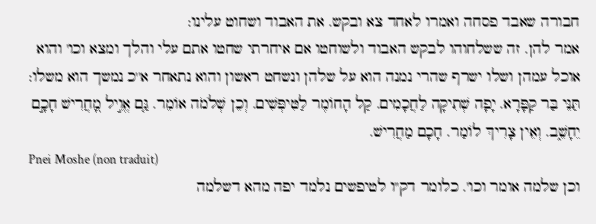חבורה שאבד פסחה ואמרו לאחד צא ובקש. את האבוד ושחוט עלינו:
אמר להן. זה ששלחוהו לבקש האבוד ולשוחטו אם איחרתי שחטו אתם עלי והלך ומצא וכו' והוא אוכל עמהן ושלו ישרף שהרי נמנה הוא על שלהן ונשחט ראשון והוא נתאחר א''כ נמשך הוא משלו:
תַּנֵּי בַּר קַפָּרָא. יָפָה שְׁתִיקָה לַחֲכָמִים. קַל הָחוֹמֶר לַטִּיפְּשִׁים. וְכֵן שְׁלֹמֹה אוֹמֵר. גַּ֤ם אֱוִ֣יל מָ֭חֲרִישׁ חָכָ֣ם יֵחָשֵׁ֑ב. וְאֵין צָרִיךְ לוֹמַר. חָכָם מַחֲרִישׁ.
Pnei Moshe (non traduit)
וכן שלמה אומר וכו'. כלומר דק''ו לטיפשים נלמד יפה מהא דשלמה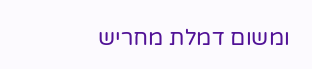ומשום דמלת מחריש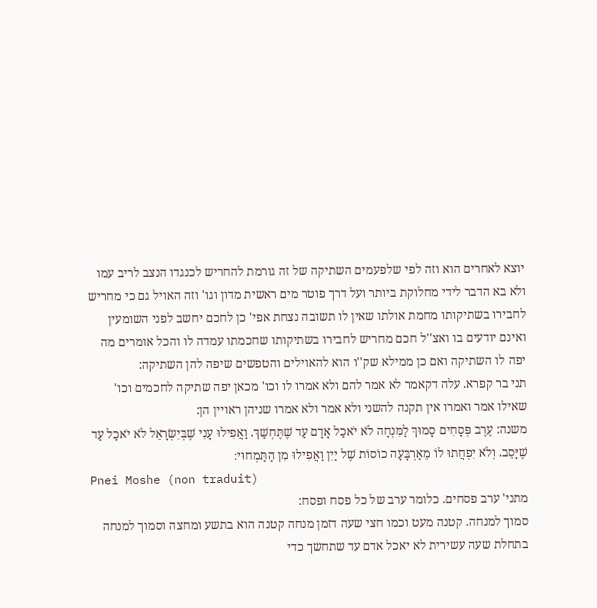יוצא לאחרים הוא וזה לפי שלפעמים השתיקה של זה גורמת להחריש לכנגדו הנצב לריב עמו ולא בא הדבר לידי מחלוקת ביותר ועל דרך פוטר מים ראשית מדון וגו' וזה האויל גם כי מחריש לחבירו בשתיקותו מחמת אולתו שאין לו תשובה נצחת אפי' כן לחכם יחשב לפני השומעין ואינם יודעים בו ואצ''ל חכם מחריש לחבירו בשתיקותו שחכמתו עמדה לו והכל אומרים מה יפה לו השתיקה ואם כן ממילא שק''ו הוא להאוילים והטפשים שיפה להן השתיקה:
תני בר קפרא. עלה דקאמר לא אמר להם ולא אמרו לו וכו' מכאן יפה שתיקה לחכמים וכו' שאילו אמר ואמרו אין תקנה להשני ולא אמר ולא אמרו שניהן ראויין הן:
משנה: עֶרֶב פְּסָחִים סָמוּךְ לַמִּנְחָה לֹא יֹאכַל אָדָם עַד שֶׁתֶּחְשַׁךְ. וַאֲפִילוּ עָנִי שֶׁבְּיִשְׂרָאֵל לֹא יֹאכַל עַד שֶׁיָּסֵב. וְלֹא יִפְחֲתוּ לוֹ מֵאַרְבָּעָה כוֹסוֹת שֶׁל יַיִן וַאֲפִילוּ מִן הַתַּמְחוּי׃
Pnei Moshe (non traduit)
מתני' ערב פסחים. כלומר ערב של כל פסח ופסח:
סמוך למנחה. קטנה מעט וכמו חצי שעה דזמן מנחה קטנה הוא בתשע ומחצה וסמוך למנחה בתחלת שעה עשירית לא יאכל אדם עד שתחשך כדי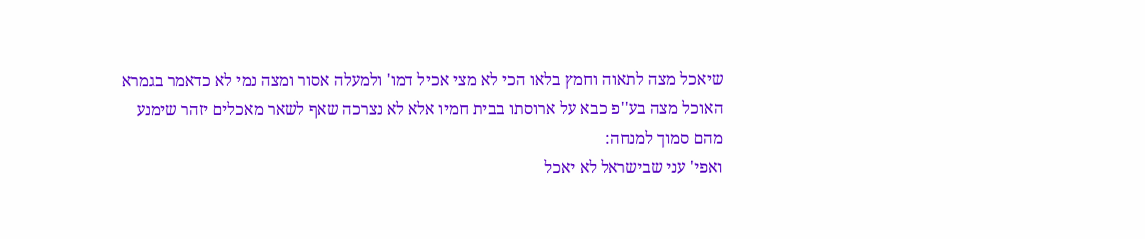שיאכל מצה לתאוה וחמץ בלאו הכי לא מצי אכיל דמו' ולמעלה אסור ומצה נמי לא כדאמר בגמרא האוכל מצה בע''פ כבא על ארוסתו בבית חמיו אלא לא נצרכה שאף לשאר מאכלים יזהר שימנע מהם סמוך למנחה:
ואפי' עני שבישראל לא יאכל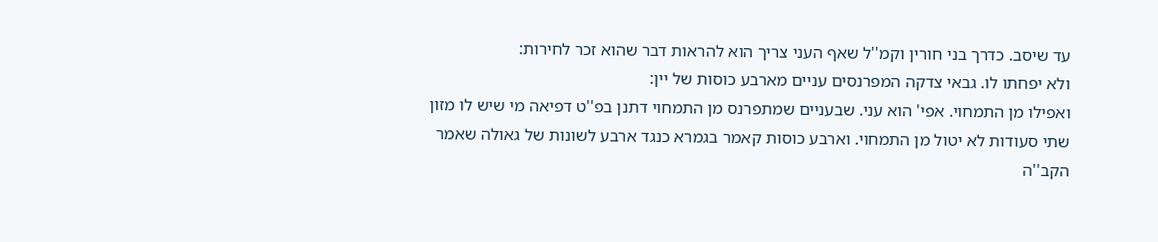עד שיסב. כדרך בני חורין וקמ''ל שאף העני צריך הוא להראות דבר שהוא זכר לחירות:
ולא יפחתו לו. גבאי צדקה המפרנסים עניים מארבע כוסות של יין:
ואפילו מן התמחוי. אפי' הוא עני. שבעניים שמתפרנס מן התמחוי דתנן בפ''ט דפיאה מי שיש לו מזון שתי סעודות לא יטול מן התמחוי. וארבע כוסות קאמר בגמרא כנגד ארבע לשונות של גאולה שאמר הקב''ה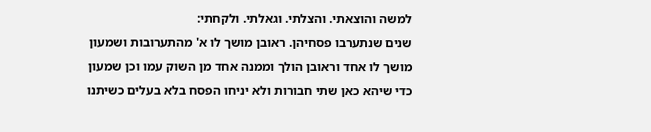למשה והוצאתי. והצלתי. וגאלתי. ולקחתי:
שנים שנתערבו פסחיהן. ראובן מושך לו א' מהתערובות ושמעון מושך לו אחד וראובן הולך וממנה אחד מן השוק עמו וכן שמעון כדי שיהא כאן שתי חבורות ולא יניחו הפסח בלא בעלים כשיתנו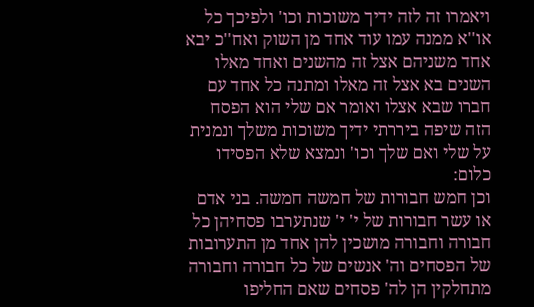ויאמרו זה לזה ידיך משוכות וכו' ולפיכך כל או''א ממנה עמו עוד אחד מן השוק ואח''כ יבא אחד משניהם אצל זה מהשנים ואחד מאלו השנים בא אצל זה מאלו ומתנה כל אחד עם חברו שבא אצלו ואומר אם שלי הוא הפסח הזה שיפה ביררתי ידיך משוכות משלך ונמנית על שלי ואם שלך וכו' ונמצא שלא הפסידו כלום:
וכן חמש חבורות של חמשה חמשה. בני אדם או עשר חבורות של י' י' שנתערבו פסחיהן כל חבורה וחבורה מושכין להן אחד מן התערובות של הפסחים וה' אנשים של כל חבורה וחבורה מתחלקין הן לה' פסחים שאם החליפו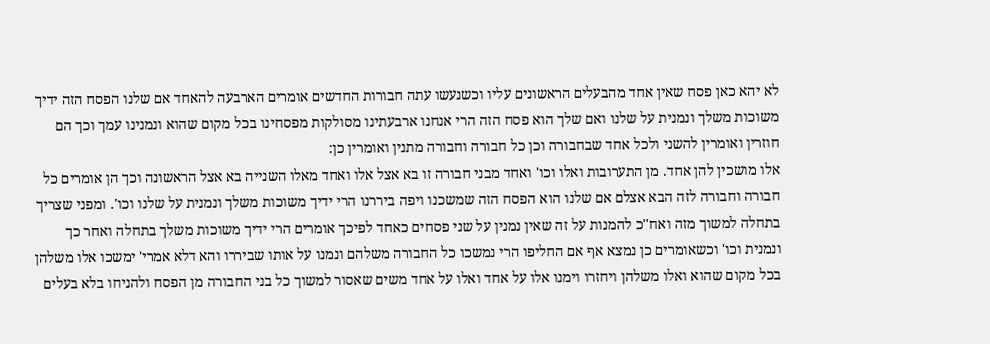לא יהא כאן פסח שאין אחד מהבעלים הראשונים עליו וכשנעשו עתה חבורות החדשים אומרים הארבעה להאחד אם שלנו הפסח הזה ידיך משוכות משלך ונמנית על שלנו ואם שלך הוא פסח הזה הרי אנחנו ארבעתינו מסולקות מפסחינו בכל מקום שהוא ונמנינו עמך וכך הם חוזרין ואומרין להשני ולכל אחד שבחבורה וכן כל חבורה וחבורה מתנין ואומרין כן:
אלו מושכין להן אחד. מן התערובות ואלו וכו' ואחד מבני חבורה זו בא אצל אלו ואחד מאלו השנייה בא אצל הראשונה וכך הן אומרים כל חבורה וחבורה לזה הבא אצלם אם שלנו הוא הפסח הזה שמשכנו ויפה ביררנו הרי ידיך משוכות משלך ונמנית על שלנו וכו'. ומפני שצריך בתחלה למשוך מזה ואח''כ להמנות על זה שאין נמנין על שני פסחים כאחד לפיכך אומרים הרי ידיך משוכות משלך בתחלה ואחר כך ונמנית וכו' וכשאומרים כן נמצא אף אם החליפו הרי נמשכו כל החבורה משלהם ונמנו על אותו שביררו והא דלא אמרי' ימשכו אלו משלהן בכל מקום שהוא ואלו משלהן ויחזרו וימנו אלו על אחד ואלו על אחד משים שאסור למשוך כל בני החבורה מן הפסח ולהניחו בלא בעלים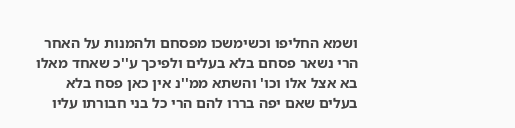ושמא החליפו וכשימשכו מפסחם ולהמנות על האחר הרי נשאר פסחם בלא בעלים ולפיכך ע''כ שאחד מאלו בא אצל אלו וכו' והשתא ממ''נ אין כאן פסח בלא בעלים שאם יפה בררו להם הרי כל בני חבורתו עליו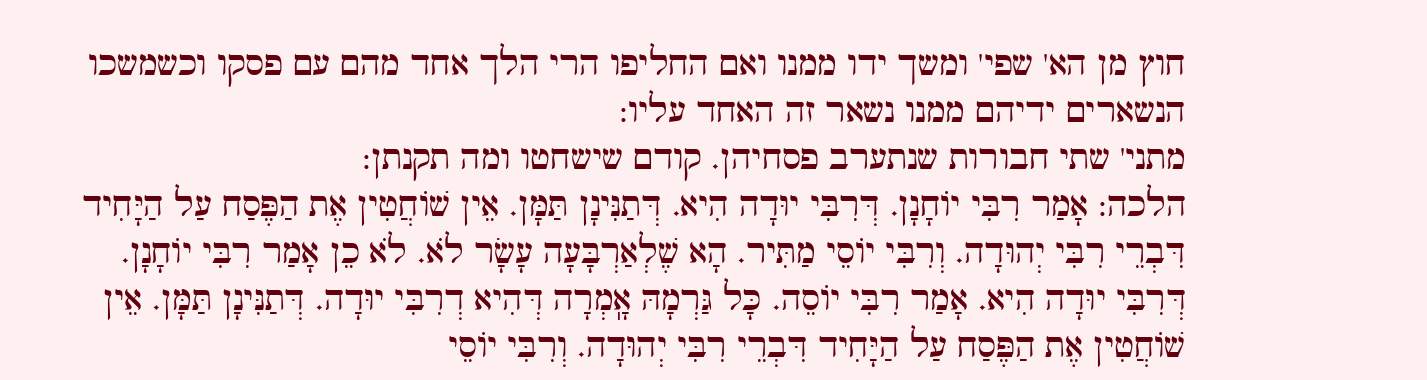חוץ מן הא' שפי' ומשך ידו ממנו ואם החליפו הרי הלך אחד מהם עם פסקו וכשמשכו הנשארים ידיהם ממנו נשאר זה האחד עליו:
מתני' שתי חבורות שנתערב פסחיהן. קודם שישחטו ומה תקנתן:
הלכה: אָמַר רִבִּי יוֹחָנָן. דְּרִבִּי יוּדָה הִיא. דְּתַנִּינָן תַּמָּן. אֵין שׁוֹחֲטִין אֶת הַפֶּסַח עַל הַיָּחִיד דִּבְרֵי רִבִּי יְהוּדָה. וְרִבִּי יוֹסֵי מַתִּיר. הָא שֶׁלְאַרְבָּעָה עָשָׂר לֹא. לֹא כֵן אָמַר רִבִּי יוֹחָנָן. דְּרִבִּי יוּדָה הִיא. אָמַר רִבִּי יוֹסֵה. כָּל גַּרְמָהּ אָֽמְרָה דְּהִיא דְרִבִּי יוּדָה. דְּתַנִּינָן תַּמָּן. אֵין שׁוֹחֲטִין אֶת הַפֶּסַח עַל הַיָּחִיד דִּבְרֵי רִבִּי יְהוּדָה. וְרִבִּי יוֹסֵי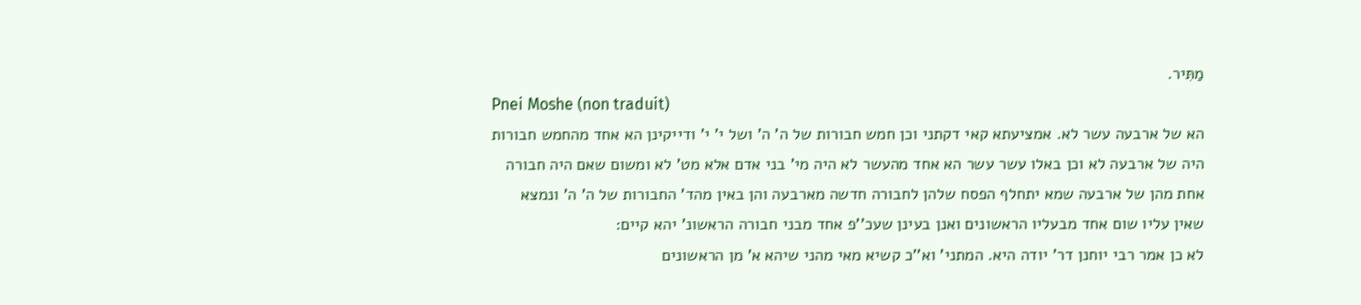מַתִּיר.
Pnei Moshe (non traduit)
הא של ארבעה עשר לא. אמציעתא קאי דקתני וכן חמש חבורות של ה' ה' ושל י' י' ודייקינן הא אחד מהחמש חבורות היה של ארבעה לא וכן באלו עשר עשר הא אחד מהעשר לא היה מי' בני אדם אלא מט' לא ומשום שאם היה חבורה אחת מהן של ארבעה שמא יתחלף הפסח שלהן לחבורה חדשה מארבעה והן באין מהד' החבורות של ה' ה' ונמצא שאין עליו שום אחד מבעליו הראשונים ואנן בעינן שעכ''פ אחד מבני חבורה הראשונ' יהא קיים:
לא כן אמר רבי יוחנן דר' יודה היא. המתני' וא''כ קשיא מאי מהני שיהא א' מן הראשונים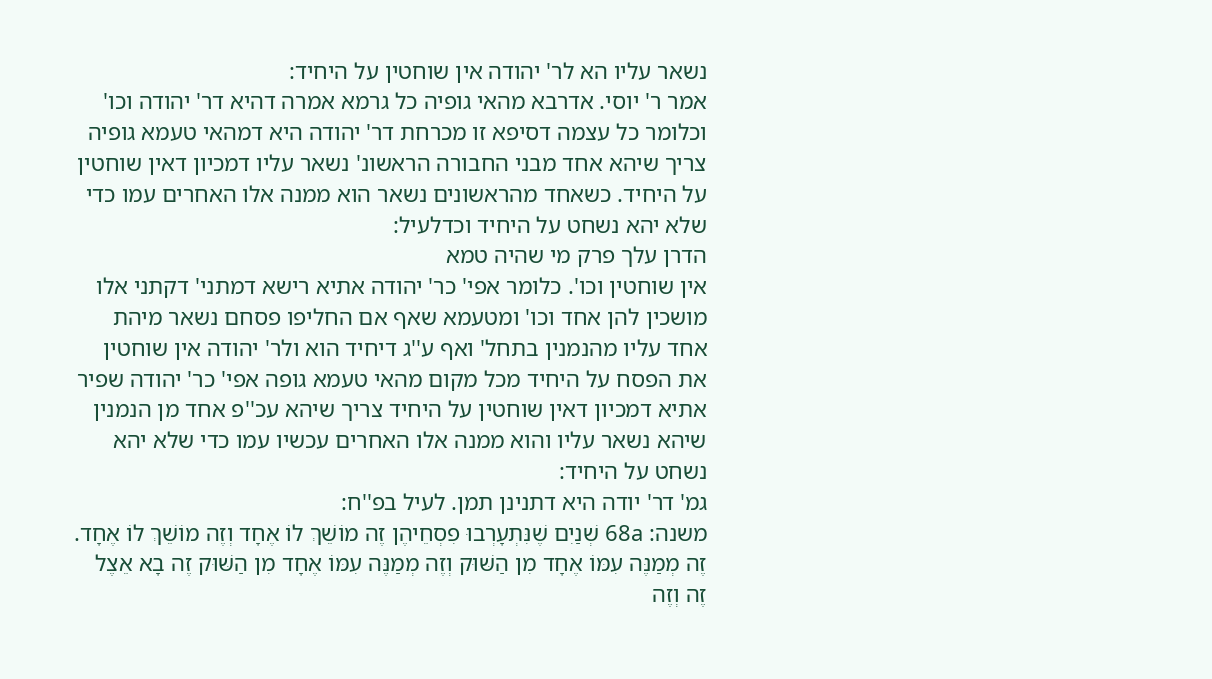נשאר עליו הא לר' יהודה אין שוחטין על היחיד:
אמר ר' יוסי. אדרבא מהאי גופיה כל גרמא אמרה דהיא דר' יהודה וכו' וכלומר כל עצמה דסיפא זו מכרחת דר' יהודה היא דמהאי טעמא גופיה צריך שיהא אחד מבני החבורה הראשונ' נשאר עליו דמכיון דאין שוחטין על היחיד. כשאחד מהראשונים נשאר הוא ממנה אלו האחרים עמו כדי שלא יהא נשחט על היחיד וכדלעיל:
הדרן עלך פרק מי שהיה טמא
אין שוחטין וכו'. כלומר אפי' כר' יהודה אתיא רישא דמתני' דקתני אלו מושכין להן אחד וכו' ומטעמא שאף אם החליפו פסחם נשאר מיהת אחד עליו מהנמנין בתחל' ואף ע''ג דיחיד הוא ולר' יהודה אין שוחטין את הפסח על היחיד מכל מקום מהאי טעמא גופה אפי' כר' יהודה שפיר אתיא דמכיון דאין שוחטין על היחיד צריך שיהא עכ''פ אחד מן הנמנין שיהא נשאר עליו והוא ממנה אלו האחרים עכשיו עמו כדי שלא יהא נשחט על היחיד:
גמ' דר' יודה היא דתנינן תמן. לעיל בפ''ח:
משנה: 68a שְׁנַיִם שֶׁנִּתְעָרְבוּ פִסְחֵיהֶן זֶה מוֹשֵׁךְ לוֹ אֶחָד וְזֶה מוֹשֵׁךְ לוֹ אֶחָד. זֶה מְמַנֶּה עִמּוֹ אֶחָד מִן הַשּׁוּק וְזֶה מְמַנֶּה עִמּוֹ אֶחָד מִן הַשּׁוּק זֶה בָא אֵצֶל זֶה וְזֶה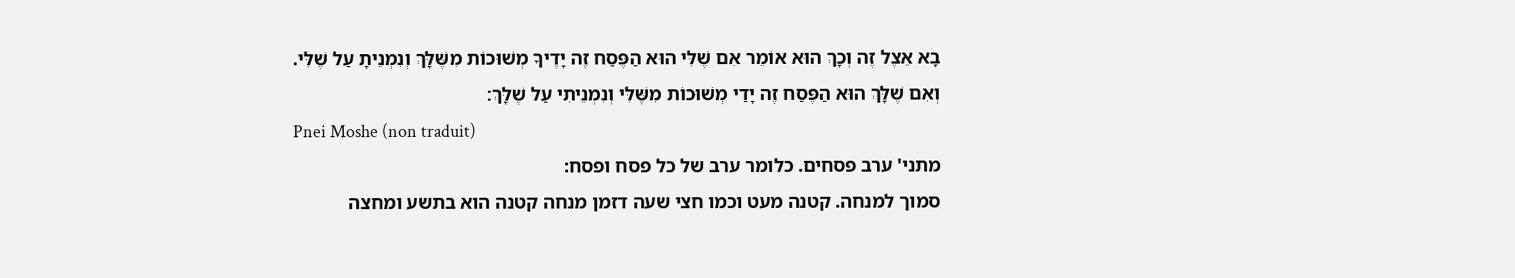בָא אֵצֶל זֶה וְכָךְ הוּא אוֹמֵר אִם שֶׁלִּי הוּא הַפֶּסַח זֶה יָדֶיךָ מְשׁוּכוֹת מִשֶּׁלָּךְ וְנִמְנֵיתָ עַל שֶׁלִּי. וְאִם שֶׁלָּךְ הוּא הַפֶּסַח זֶה יָדַי מְשׁוּכוֹת מִשֶּׁלִּי וְנִמְנֵיתִי עַל שֶׁלָּךְ׃
Pnei Moshe (non traduit)
מתני' ערב פסחים. כלומר ערב של כל פסח ופסח:
סמוך למנחה. קטנה מעט וכמו חצי שעה דזמן מנחה קטנה הוא בתשע ומחצה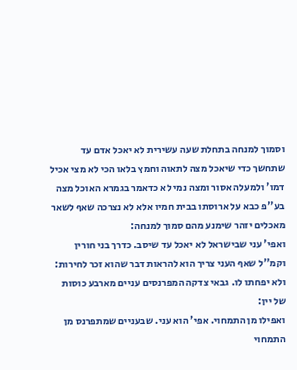וסמוך למנחה בתחלת שעה עשירית לא יאכל אדם עד שתחשך כדי שיאכל מצה לתאוה וחמץ בלאו הכי לא מצי אכיל דמו' ולמעלה אסור ומצה נמי לא כדאמר בגמרא האוכל מצה בע''פ כבא על ארוסתו בבית חמיו אלא לא נצרכה שאף לשאר מאכלים יזהר שימנע מהם סמוך למנחה:
ואפי' עני שבישראל לא יאכל עד שיסב. כדרך בני חורין וקמ''ל שאף העני צריך הוא להראות דבר שהוא זכר לחירות:
ולא יפחתו לו. גבאי צדקה המפרנסים עניים מארבע כוסות של יין:
ואפילו מן התמחוי. אפי' הוא עני. שבעניים שמתפרנס מן התמחוי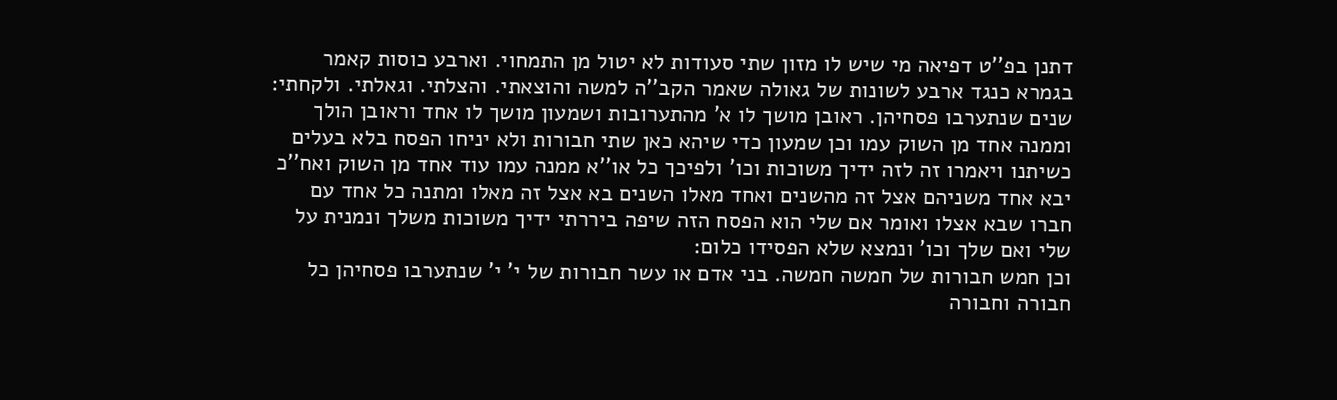דתנן בפ''ט דפיאה מי שיש לו מזון שתי סעודות לא יטול מן התמחוי. וארבע כוסות קאמר בגמרא כנגד ארבע לשונות של גאולה שאמר הקב''ה למשה והוצאתי. והצלתי. וגאלתי. ולקחתי:
שנים שנתערבו פסחיהן. ראובן מושך לו א' מהתערובות ושמעון מושך לו אחד וראובן הולך וממנה אחד מן השוק עמו וכן שמעון כדי שיהא כאן שתי חבורות ולא יניחו הפסח בלא בעלים כשיתנו ויאמרו זה לזה ידיך משוכות וכו' ולפיכך כל או''א ממנה עמו עוד אחד מן השוק ואח''כ יבא אחד משניהם אצל זה מהשנים ואחד מאלו השנים בא אצל זה מאלו ומתנה כל אחד עם חברו שבא אצלו ואומר אם שלי הוא הפסח הזה שיפה ביררתי ידיך משוכות משלך ונמנית על שלי ואם שלך וכו' ונמצא שלא הפסידו כלום:
וכן חמש חבורות של חמשה חמשה. בני אדם או עשר חבורות של י' י' שנתערבו פסחיהן כל חבורה וחבורה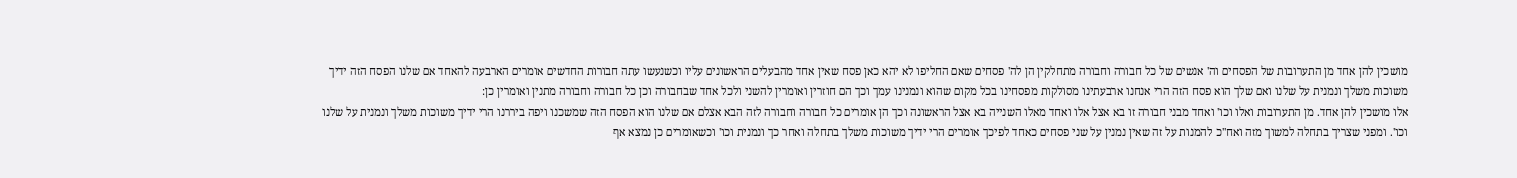מושכין להן אחד מן התערובות של הפסחים וה' אנשים של כל חבורה וחבורה מתחלקין הן לה' פסחים שאם החליפו לא יהא כאן פסח שאין אחד מהבעלים הראשונים עליו וכשנעשו עתה חבורות החדשים אומרים הארבעה להאחד אם שלנו הפסח הזה ידיך משוכות משלך ונמנית על שלנו ואם שלך הוא פסח הזה הרי אנחנו ארבעתינו מסולקות מפסחינו בכל מקום שהוא ונמנינו עמך וכך הם חוזרין ואומרין להשני ולכל אחד שבחבורה וכן כל חבורה וחבורה מתנין ואומרין כן:
אלו מושכין להן אחד. מן התערובות ואלו וכו' ואחד מבני חבורה זו בא אצל אלו ואחד מאלו השנייה בא אצל הראשונה וכך הן אומרים כל חבורה וחבורה לזה הבא אצלם אם שלנו הוא הפסח הזה שמשכנו ויפה ביררנו הרי ידיך משוכות משלך ונמנית על שלנו וכו'. ומפני שצריך בתחלה למשוך מזה ואח''כ להמנות על זה שאין נמנין על שני פסחים כאחד לפיכך אומרים הרי ידיך משוכות משלך בתחלה ואחר כך ונמנית וכו' וכשאומרים כן נמצא אף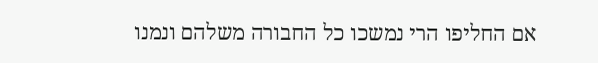אם החליפו הרי נמשכו כל החבורה משלהם ונמנו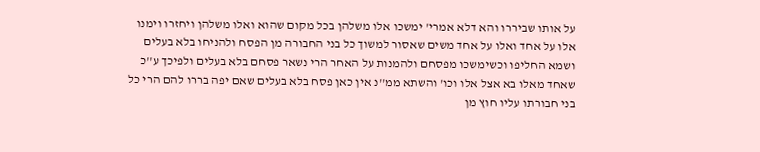על אותו שביררו והא דלא אמרי' ימשכו אלו משלהן בכל מקום שהוא ואלו משלהן ויחזרו וימנו אלו על אחד ואלו על אחד משים שאסור למשוך כל בני החבורה מן הפסח ולהניחו בלא בעלים ושמא החליפו וכשימשכו מפסחם ולהמנות על האחר הרי נשאר פסחם בלא בעלים ולפיכך ע''כ שאחד מאלו בא אצל אלו וכו' והשתא ממ''נ אין כאן פסח בלא בעלים שאם יפה בררו להם הרי כל בני חבורתו עליו חוץ מן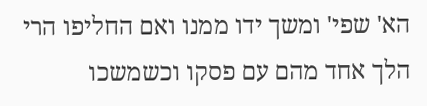הא' שפי' ומשך ידו ממנו ואם החליפו הרי הלך אחד מהם עם פסקו וכשמשכו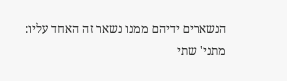הנשארים ידיהם ממנו נשאר זה האחד עליו:
מתני' שתי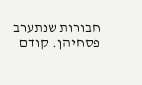חבורות שנתערב פסחיהן. קודם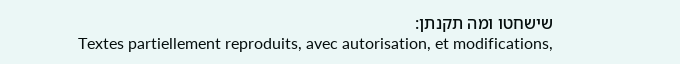שישחטו ומה תקנתן:
Textes partiellement reproduits, avec autorisation, et modifications,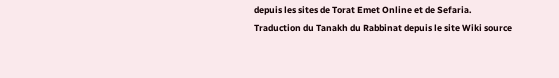depuis les sites de Torat Emet Online et de Sefaria.
Traduction du Tanakh du Rabbinat depuis le site Wiki source